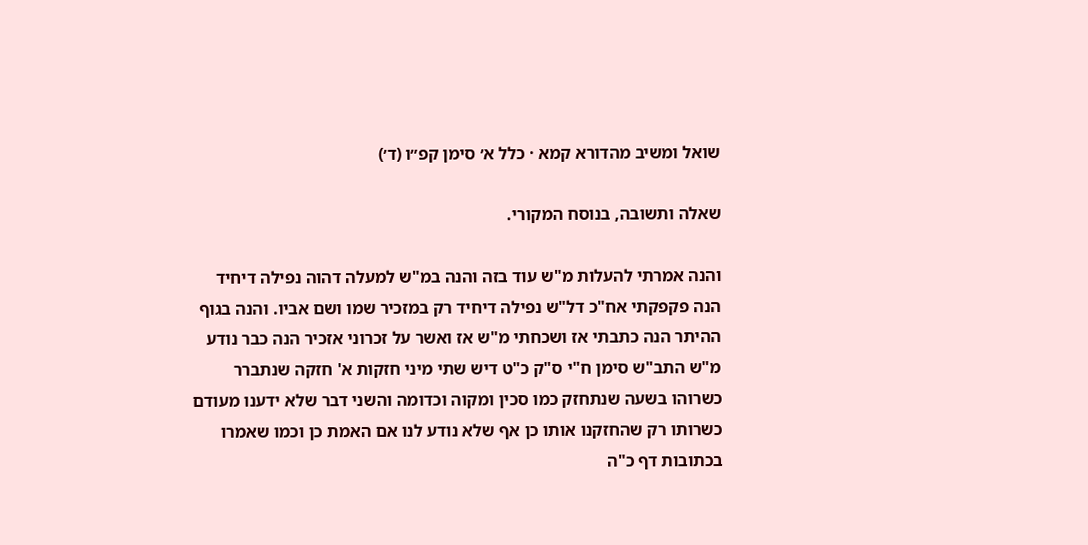שואל ומשיב מהדורא קמא · כלל א׳ סימן קפ״ו (ד׳)

שאלה ותשובה, בנוסח המקורי.

והנה אמרתי להעלות מ"ש עוד בזה והנה במ"ש למעלה דהוה נפילה דיחיד הנה פקפקתי אח"כ דל"ש נפילה דיחיד רק במזכיר שמו ושם אביו. והנה בגוף ההיתר הנה כתבתי אז ושכחתי מ"ש אז ואשר על זכרוני אזכיר הנה כבר נודע מ"ש התב"ש סימן ח"י ס"ק כ"ט דיש שתי מיני חזקות א' חזקה שנתברר כשרוהו בשעה שנתחזק כמו סכין ומקוה וכדומה והשני דבר שלא ידענו מעודם כשרותו רק שהחזקנו אותו כן אף שלא נודע לנו אם האמת כן וכמו שאמרו בכתובות דף כ"ה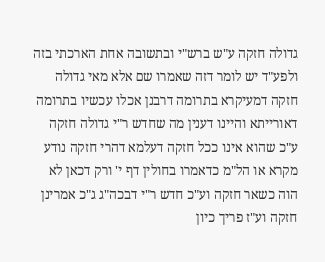גדולה חזקה ע"ש ברש"י ובתשובה אחת הארכתי בזה ולפע"ד יש לומר דזה שאמרו שם אלא מאי גדולה חזקה דמעיקרא בתרומה דרבנן אכלו עכשיו בתרומה דאורייתא והיינו דענין מה שחדש ר"י גדולה חזקה ע"כ שהוא אינו ככל חזקה דעלמא דהרי חזקה נודע מקרא או הל"מ כדאמרו בחולין דף י' ורק דכאן לא הוה כשאר חזקה וע"כ חדש ר"י דבכה"ג ג"כ אמרינן חזקה וע"ז פריך כיון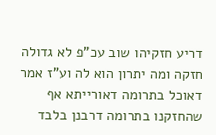דריע חזקיהו שוב עכ"פ לא גדולה חזקה ומה יתרון הוא לה וע"ז אמר דאוכל בתרומה דאורייתא אף שהחזקנו בתרומה דרבנן בלבד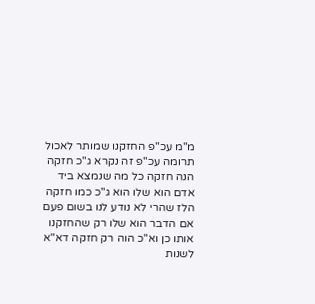מ"מ עכ"פ החזקנו שמותר לאכול תרומה עכ"פ זה נקרא ג"כ חזקה הנה חזקה כל מה שנמצא ביד אדם הוא שלו הוא ג"כ כמו חזקה הלז שהרי לא נודע לנו בשום פעם אם הדבר הוא שלו רק שהחזקנו אותו כן וא"כ הוה רק חזקה דא"א לשנות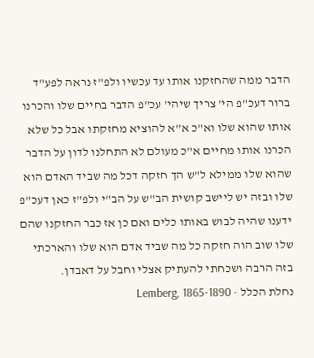הדבר ממה שהחזקנו אותו עד עכשיו ולפ"ז נראה לפע"ד ברור דעכ"פ הי' צריך שיהי' עכ"פ הדבר בחיים שלו והכרנו אותו שהוא שלו וא"כ א"א להוציא מחזקתו אבל כל שלא הכרנו אותו מחיים א"כ מעולם לא התחלנו לדון על הדבר שהוא שלו ממילא ל"ש הך חזקה דכל מה שביד האדם הוא שלו ובזה יש ליישב קושית הב"ש על הב"י ולפ"ז כאן דעכ"פ ידענו שהיה לבוש באותו כלים ואם כן אז כבר החזקנו שהם שלו שוב הוה חזקה כל מה שביד אדם הוא שלו והארכתי בזה הרבה ושכחתי להעתיק אצלי וחבל על דאבדן.
נחלת הכלל · Lemberg, 1865-1890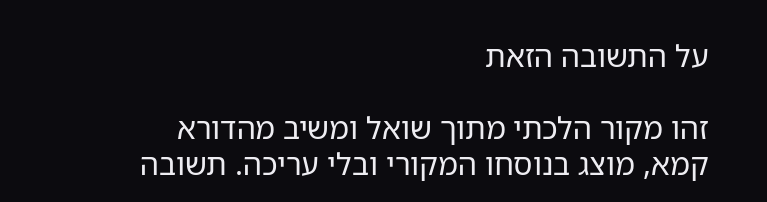על התשובה הזאת

זהו מקור הלכתי מתוך שואל ומשיב מהדורא קמא, מוצג בנוסחו המקורי ובלי עריכה. תשובה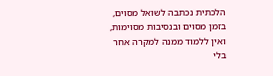הלכתית נכתבה לשואל מסוים, בזמן מסוים ובנסיבות מסוימות, ואין ללמוד ממנה למקרה אחר בלי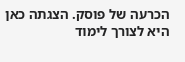הכרעה של פוסק. הצגתה כאן היא לצורך לימוד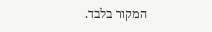המקור בלבד.